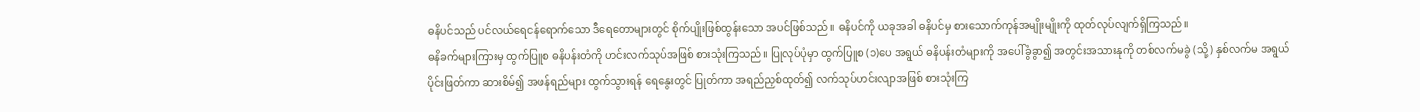ဓနိပင်သည် ပင်လယ်ရေငန်ရောက်သော ဒီရေတောများတွင် စိုက်ပျိုးဖြစ်ထွန်းသော အပင်ဖြစ်သည်။ ဓနိပင်ကို ယခုအခါ ဓနိပင်မှ စားသောက်ကုန်အမျိုးမျိုးကို ထုတ်လုပ်လျက်ရှိကြသည်။
ဓနိခက်များကြားမှ ထွက်ပြူစ ဓနိပန်းတံကို ဟင်းလက်သုပ်အဖြစ် စားသုံးကြသည်။ ပြုလုပ်ပုံမှာ ထွက်ပြူစ (၁)ပေ အရွယ် ဓနိပန်းတံများကို အပေါ်ခွံခွာ၍ အတွင်းအသားနုကို တစ်လက်မခွဲ (သို့) နှစ်လက်မ အရွယ်ပိုင်းဖြတ်ကာ ဆားစိမ်၍ အဖန်ရည်များ ထွက်သွားရန် ရေနွေးတွင် ပြုတ်ကာ အရည်ညှစ်ထုတ်၍ လက်သုပ်ဟင်းလျာအဖြစ် စားသုံးကြ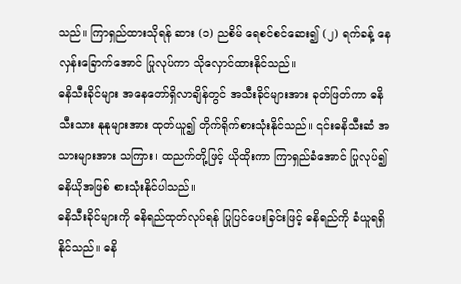သည်။ ကြာရှည်ထားသိုရန် ဆား (၁) ညစိမ် ရေစင်စင်ဆေး၍ (၂) ရက်ခန့် နေလှန်းခြောက်အောင် ပြုလုပ်ကာ သိုလှောင်ထားနိုင်သည်။
ဓနိသီးခိုင်များ အနေတော်ရှိလာချိန်တွင် အသီးခိုင်များအား ခုတ်ဖြတ်ကာ ဓနိသီးသား နုနုများအား ထုတ်ယူ၍ တိုက်ရိုက်စားသုံးနိုင်သည်။ ၎င်းဓနိသီးဆံ အသားများအား သကြား၊ ထညက်တို့ဖြင့် ယိုထိုးကာ ကြာရှည်ခံအောင် ပြုလုပ်၍ ဓနိယိုအဖြစ် စားသုံးနိုင်ပါသည်။
ဓနိသီးခိုင်များကို ဓနိရည်ထုတ်လုပ်ရန် ပြုပြင်ပေးခြင်းဖြင့် ဓနိရည်ကို ခံယူရရှိနိုင်သည်။ ဓနိ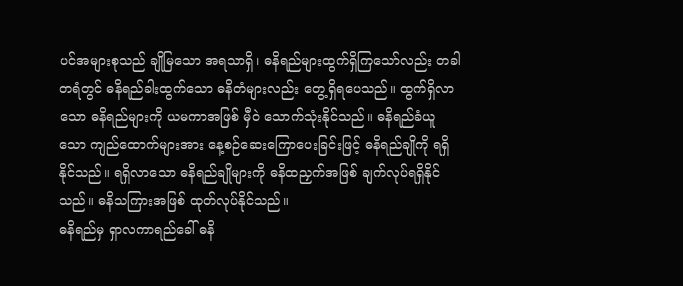ပင်အများစုသည် ချိုမြသော အရသာရှိ၊ ဓနိရည်များထွက်ရှိကြသော်လည်း တခါတရံတွင် ဓနိရည်ခါးထွက်သော ဓနိတံများလည်း တွေ့ရှိရပေသည်။ ထွက်ရှိလာသော ဓနိရည်များကို ယမကာအဖြစ် မှီဝဲ သောက်သုံးနိုင်သည်။ ဓနိရည်ခံယူသော ကျည်ထောက်များအား နေ့စဉ်ဆေးကြောပေးခြင်းဖြင့် ဓနိရည်ချိုကို ရရှိနိုင်သည်။ ရရှိလာသော ဓနိရည်ချိုများကို ဓနိထညှက်အဖြစ် ချက်လုပ်ရရှိနိုင်သည်။ ဓနိသကြားအဖြစ် ထုတ်လုပ်နိုင်သည်။
ဓနိရည်မှ ရှာလကာရည်ခေါ် ဓနိ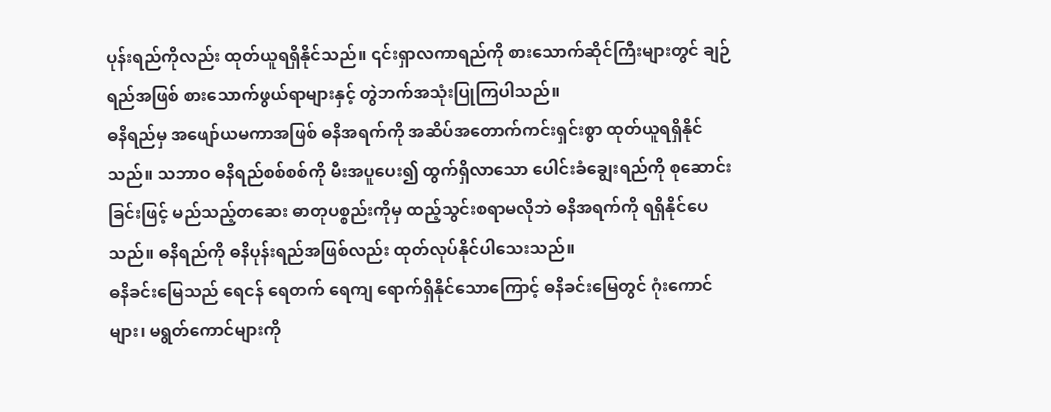ပုန်းရည်ကိုလည်း ထုတ်ယူရရှိနိုင်သည်။ ၎င်းရှာလကာရည်ကို စားသောက်ဆိုင်ကြီးများတွင် ချဉ်ရည်အဖြစ် စားသောက်ဖွယ်ရာများနှင့် တွဲဘက်အသုံးပြုကြပါသည်။
ဓနိရည်မှ အဖျော်ယမကာအဖြစ် ဓနိအရက်ကို အဆိပ်အတောက်ကင်းရှင်းစွာ ထုတ်ယူရရှိနိုင်သည်။ သဘာဝ ဓနိရည်စစ်စစ်ကို မီးအပူပေး၍ ထွက်ရှိလာသော ပေါင်းခံချွေးရည်ကို စုဆောင်းခြင်းဖြင့် မည်သည့်တဆေး ဓာတုပစ္စည်းကိုမှ ထည့်သွင်းစရာမလိုဘဲ ဓနိအရက်ကို ရရှိနိုင်ပေသည်။ ဓနိရည်ကို ဓနိပုန်းရည်အဖြစ်လည်း ထုတ်လုပ်နိုင်ပါသေးသည်။
ဓနိခင်းမြေသည် ရေငန် ရေတက် ရေကျ ရောက်ရှိနိုင်သောကြောင့် ဓနိခင်းမြေတွင် ဂုံးကောင်များ၊ မရွတ်ကောင်များကို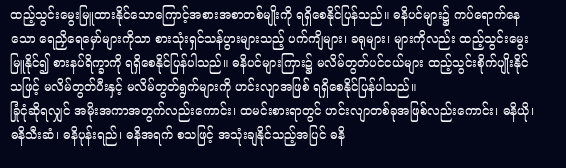ထည့်သွင်းမွေးမြူထားနိုင်သောကြောင့်အစားအစာတစ်မျိုးကို ရရှိစေနိုင်ပြန်သည်။ ဓနိပင်များ၌ ကပ်ရောက်နေသော ရေညှိရေမှော်များကိုသာ စားသုံးရှင်သန်ပွားများသည့် ပက်ကျိများ၊ ခရုများ၊ များကိုလည်း ထည့်သွင်းမွေးမြူနိုင်၍ စားနပ်ရိက္ခာကို ရရှိစေနိုင်ပြန်ပါသည်။ ဓနိပင်များကြား၌ မလိမ်တွတ်ပင်ငယ်များ ထည့်သွင်းစိုက်ပျိုးနိုင်သဖြင့် မလိမ်တွတ်ပီးနှင့် မလိမ်တွတ်ရွက်များကို ဟင်းလျာအဖြစ် ရရှိစေနိုင်ပြန်ပါသည်။
ခြုံငုံဆိုရလျှင် အမိုးအကာအတွက်လည်းကောင်း၊ ထမင်းစားရာတွင် ဟင်းလျာတစ်ခုအဖြစ်လည်းကောင်း၊ ဓနိယို၊ ဓနိသီးဆံ၊ ဓနိပုန်းရည်၊ ဓနိအရက် စသဖြင့် အသုံးချနိုင်သည့်အပြင် ဓနိ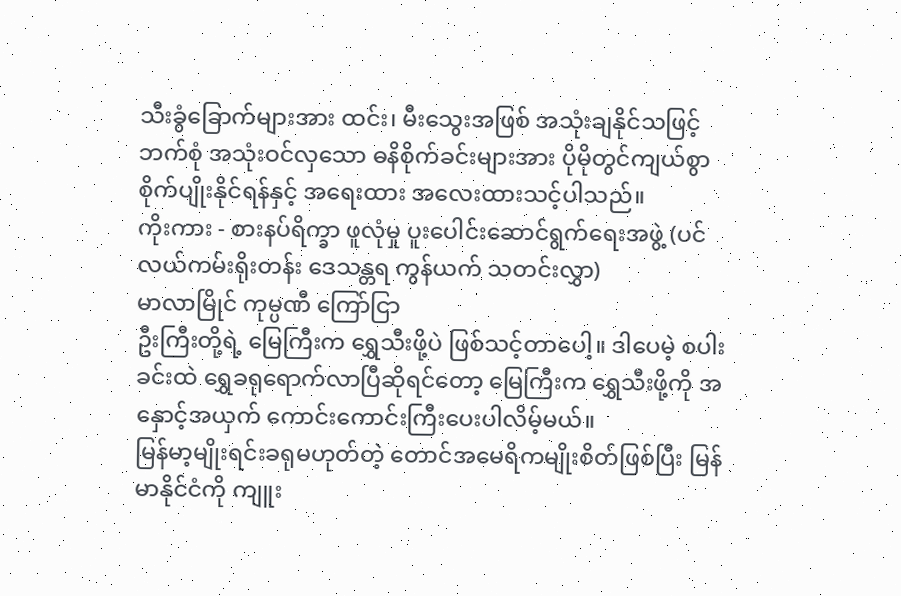သီးခွံခြောက်များအား ထင်း၊ မီးသွေးအဖြစ် အသုံးချနိုင်သဖြင့် ဘက်စုံ အသုံးဝင်လှသော ဓနိစိုက်ခင်းများအား ပိုမိုတွင်ကျယ်စွာ စိုက်ပျိုးနိုင်ရန်နှင့် အရေးထား အလေးထားသင့်ပါသည်။
ကိုးကား - စားနပ်ရိက္ခာ ဖူလုံမှု ပူးပေါင်းဆောင်ရွက်ရေးအဖွဲ့ (ပင်လယ်ကမ်းရိုးတန်း ဒေသန္တရ ကွန်ယက် သတင်းလွှာ)
မာလာမြိုင် ကုမ္ပဏီ ကြော်ငြာ
ဦးကြီးတို့ရဲ့ မြေကြီးက ရွှေသီးဖို့ပဲ ဖြစ်သင့်တာပေါ့။ ဒါပေမဲ့ စပါးခင်းထဲ ရွှေခရုရောက်လာပြီဆိုရင်တော့ မြေကြီးက ရွှေသီးဖို့ကို အနှောင့်အယှက် ကောင်းကောင်းကြီးပေးပါလိမ့်မယ်။
မြန်မာ့မျိုးရင်းခရုမဟုတ်တဲ့ တောင်အမေရိကမျိုးစိတ်ဖြစ်ပြီး မြန်မာနိုင်ငံကို ကျူး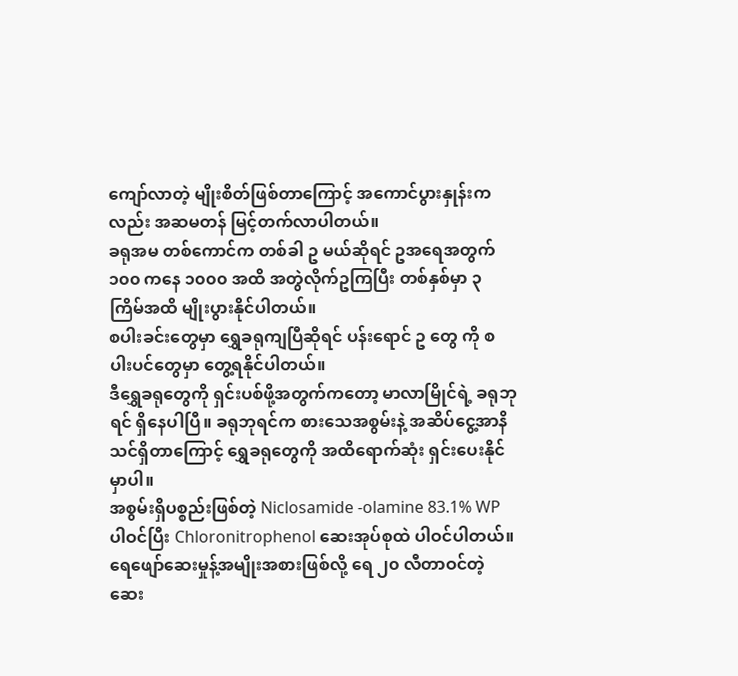ကျော်လာတဲ့ မျိုးစိတ်ဖြစ်တာကြောင့် အကောင်ပွားနှုန်းကလည်း အဆမတန် မြင့်တက်လာပါတယ်။
ခရုအမ တစ်ကောင်က တစ်ခါ ဥ မယ်ဆိုရင် ဥအရေအတွက် ၁၀၀ ကနေ ၁၀၀၀ အထိ အတွဲလိုက်ဥကြပြီး တစ်နှစ်မှာ ၃ ကြိမ်အထိ မျိုးပွားနိုင်ပါတယ်။
စပါးခင်းတွေမှာ ရွှေခရုကျပြီဆိုရင် ပန်းရောင် ဥ တွေ ကို စပါးပင်တွေမှာ တွေ့ရနိုင်ပါတယ်။
ဒီရွှေခရုတွေကို ရှင်းပစ်ဖို့အတွက်ကတော့ မာလာမြိုင်ရဲ့ ခရုဘုရင် ရှိနေပါပြီ။ ခရုဘုရင်က စားသေအစွမ်းနဲ့ အဆိပ်ငွေ့အာနိသင်ရှိတာကြောင့် ရွှေခရုတွေကို အထိရောက်ဆုံး ရှင်းပေးနိုင်မှာပါ။
အစွမ်းရှိပစ္စည်းဖြစ်တဲ့ Niclosamide -olamine 83.1% WP ပါဝင်ပြီး Chloronitrophenol ဆေးအုပ်စုထဲ ပါဝင်ပါတယ်။
ရေဖျော်ဆေးမှုန့်အမျိုးအစားဖြစ်လို့ ရေ ၂၀ လီတာဝင်တဲ့ဆေး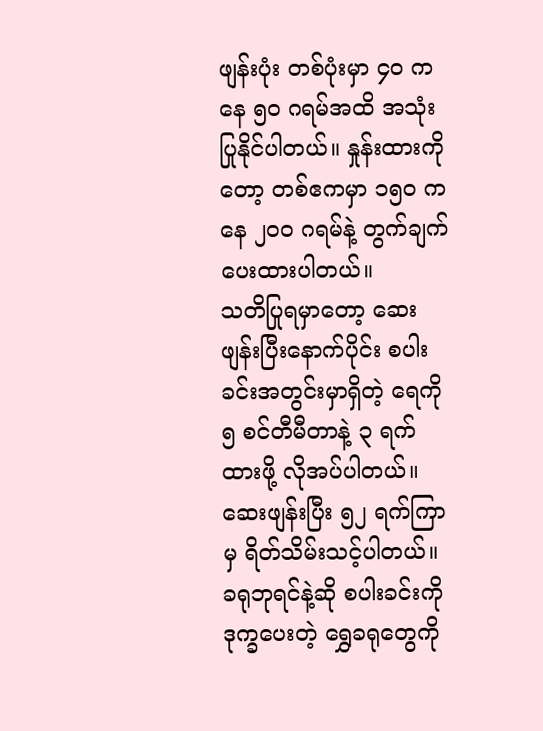ဖျန်းပုံး တစ်ပုံးမှာ ၄၀ ကနေ ၅၀ ဂရမ်အထိ အသုံးပြုနိုင်ပါတယ်။ နှုန်းထားကိုတော့ တစ်ဧကမှာ ၁၅၀ ကနေ ၂၀၀ ဂရမ်နဲ့ တွက်ချက်ပေးထားပါတယ်။
သတိပြုရမှာတော့ ဆေးဖျန်းပြီးနောက်ပိုင်း စပါးခင်းအတွင်းမှာရှိတဲ့ ရေကို ၅ စင်တီမီတာနဲ့ ၃ ရက်ထားဖို့ လိုအပ်ပါတယ်။ ဆေးဖျန်းပြီး ၅၂ ရက်ကြာမှ ရိတ်သိမ်းသင့်ပါတယ်။
ခရုဘုရင်နဲ့ဆို စပါးခင်းကို ဒုက္ခပေးတဲ့ ရွှေခရုတွေကို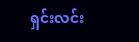ရှင်းလင်း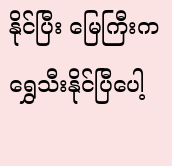နိုင်ပြီး မြေကြီးက ရွှေသီးနိုင်ပြီပေါ့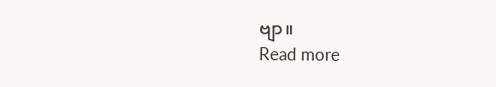ဗျာ။
Read more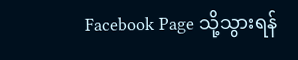Facebook Page သို့သွားရန်